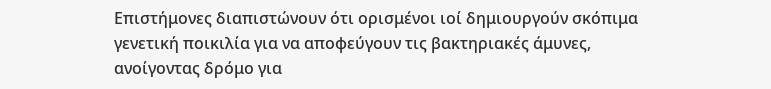Επιστήμονες διαπιστώνουν ότι ορισμένοι ιοί δημιουργούν σκόπιμα γενετική ποικιλία για να αποφεύγουν τις βακτηριακές άμυνες, ανοίγοντας δρόμο για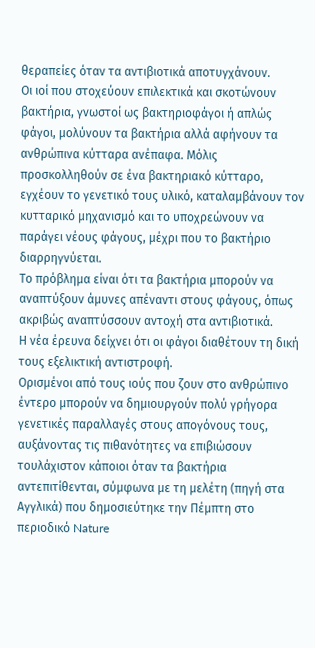θεραπείες όταν τα αντιβιοτικά αποτυγχάνουν.
Οι ιοί που στοχεύουν επιλεκτικά και σκοτώνουν βακτήρια, γνωστοί ως βακτηριοφάγοι ή απλώς φάγοι, μολύνουν τα βακτήρια αλλά αφήνουν τα ανθρώπινα κύτταρα ανέπαφα. Μόλις προσκολληθούν σε ένα βακτηριακό κύτταρο, εγχέουν το γενετικό τους υλικό, καταλαμβάνουν τον κυτταρικό μηχανισμό και το υποχρεώνουν να παράγει νέους φάγους, μέχρι που το βακτήριο διαρρηγνύεται.
Το πρόβλημα είναι ότι τα βακτήρια μπορούν να αναπτύξουν άμυνες απέναντι στους φάγους, όπως ακριβώς αναπτύσσουν αντοχή στα αντιβιοτικά.
Η νέα έρευνα δείχνει ότι οι φάγοι διαθέτουν τη δική τους εξελικτική αντιστροφή.
Ορισμένοι από τους ιούς που ζουν στο ανθρώπινο έντερο μπορούν να δημιουργούν πολύ γρήγορα γενετικές παραλλαγές στους απογόνους τους, αυξάνοντας τις πιθανότητες να επιβιώσουν τουλάχιστον κάποιοι όταν τα βακτήρια αντεπιτίθενται, σύμφωνα με τη μελέτη (πηγή στα Αγγλικά) που δημοσιεύτηκε την Πέμπτη στο περιοδικό Nature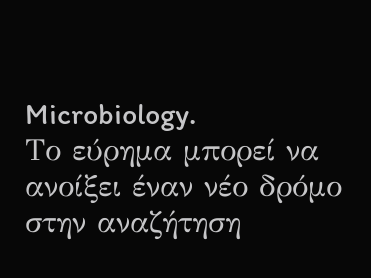Microbiology.
Το εύρημα μπορεί να ανοίξει έναν νέο δρόμο στην αναζήτηση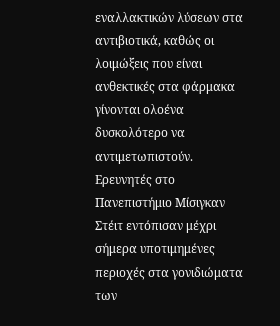εναλλακτικών λύσεων στα αντιβιοτικά, καθώς οι λοιμώξεις που είναι ανθεκτικές στα φάρμακα γίνονται ολοένα δυσκολότερο να αντιμετωπιστούν.
Ερευνητές στο Πανεπιστήμιο Μίσιγκαν Στέιτ εντόπισαν μέχρι σήμερα υποτιμημένες περιοχές στα γονιδιώματα των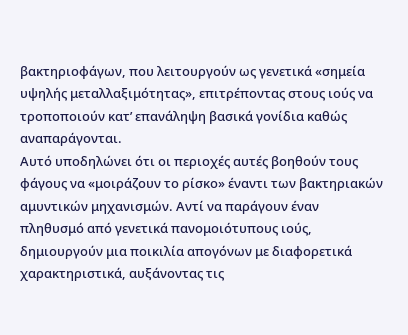βακτηριοφάγων, που λειτουργούν ως γενετικά «σημεία υψηλής μεταλλαξιμότητας», επιτρέποντας στους ιούς να τροποποιούν κατ’ επανάληψη βασικά γονίδια καθώς αναπαράγονται.
Αυτό υποδηλώνει ότι οι περιοχές αυτές βοηθούν τους φάγους να «μοιράζουν το ρίσκο» έναντι των βακτηριακών αμυντικών μηχανισμών. Αντί να παράγουν έναν πληθυσμό από γενετικά πανομοιότυπους ιούς, δημιουργούν μια ποικιλία απογόνων με διαφορετικά χαρακτηριστικά, αυξάνοντας τις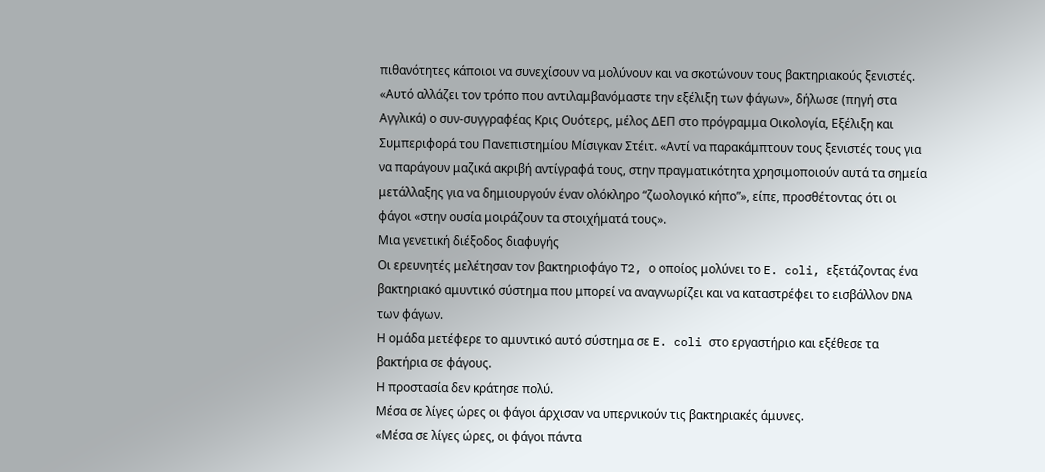πιθανότητες κάποιοι να συνεχίσουν να μολύνουν και να σκοτώνουν τους βακτηριακούς ξενιστές.
«Αυτό αλλάζει τον τρόπο που αντιλαμβανόμαστε την εξέλιξη των φάγων», δήλωσε (πηγή στα Αγγλικά) ο συν-συγγραφέας Κρις Ουότερς, μέλος ΔΕΠ στο πρόγραμμα Οικολογία, Εξέλιξη και Συμπεριφορά του Πανεπιστημίου Μίσιγκαν Στέιτ. «Αντί να παρακάμπτουν τους ξενιστές τους για να παράγουν μαζικά ακριβή αντίγραφά τους, στην πραγματικότητα χρησιμοποιούν αυτά τα σημεία μετάλλαξης για να δημιουργούν έναν ολόκληρο “ζωολογικό κήπο”», είπε, προσθέτοντας ότι οι φάγοι «στην ουσία μοιράζουν τα στοιχήματά τους».
Μια γενετική διέξοδος διαφυγής
Οι ερευνητές μελέτησαν τον βακτηριοφάγο T2, ο οποίος μολύνει το E. coli, εξετάζοντας ένα βακτηριακό αμυντικό σύστημα που μπορεί να αναγνωρίζει και να καταστρέφει το εισβάλλον DNA των φάγων.
Η ομάδα μετέφερε το αμυντικό αυτό σύστημα σε E. coli στο εργαστήριο και εξέθεσε τα βακτήρια σε φάγους.
Η προστασία δεν κράτησε πολύ.
Μέσα σε λίγες ώρες οι φάγοι άρχισαν να υπερνικούν τις βακτηριακές άμυνες.
«Μέσα σε λίγες ώρες, οι φάγοι πάντα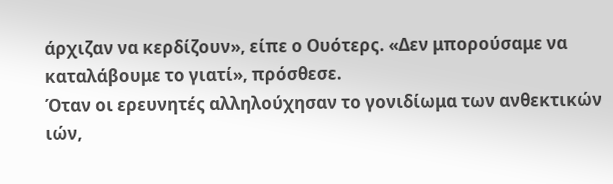άρχιζαν να κερδίζουν», είπε ο Ουότερς. «Δεν μπορούσαμε να καταλάβουμε το γιατί», πρόσθεσε.
Όταν οι ερευνητές αλληλούχησαν το γονιδίωμα των ανθεκτικών ιών,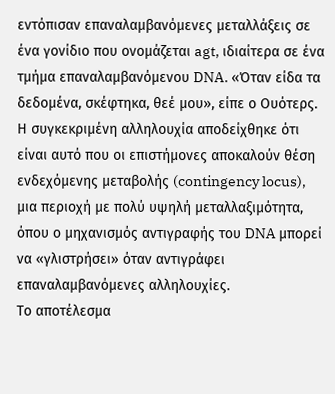εντόπισαν επαναλαμβανόμενες μεταλλάξεις σε ένα γονίδιο που ονομάζεται agt, ιδιαίτερα σε ένα τμήμα επαναλαμβανόμενου DNA. «Όταν είδα τα δεδομένα, σκέφτηκα, θεέ μου», είπε ο Ουότερς.
Η συγκεκριμένη αλληλουχία αποδείχθηκε ότι είναι αυτό που οι επιστήμονες αποκαλούν θέση ενδεχόμενης μεταβολής (contingency locus), μια περιοχή με πολύ υψηλή μεταλλαξιμότητα, όπου ο μηχανισμός αντιγραφής του DNA μπορεί να «γλιστρήσει» όταν αντιγράφει επαναλαμβανόμενες αλληλουχίες.
Το αποτέλεσμα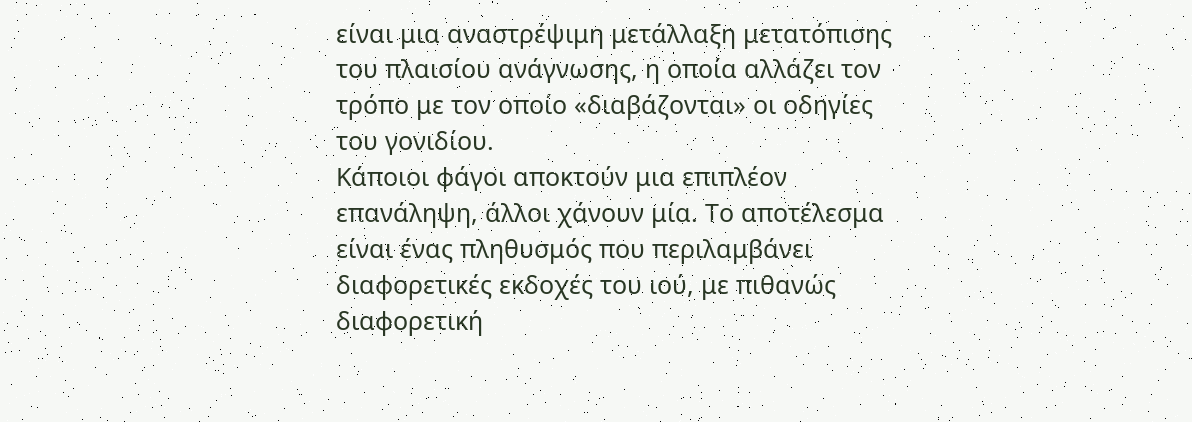είναι μια αναστρέψιμη μετάλλαξη μετατόπισης του πλαισίου ανάγνωσης, η οποία αλλάζει τον τρόπο με τον οποίο «διαβάζονται» οι οδηγίες του γονιδίου.
Κάποιοι φάγοι αποκτούν μια επιπλέον επανάληψη, άλλοι χάνουν μία. Το αποτέλεσμα είναι ένας πληθυσμός που περιλαμβάνει διαφορετικές εκδοχές του ιού, με πιθανώς διαφορετική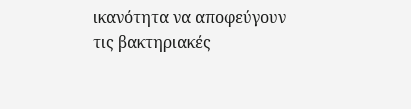ικανότητα να αποφεύγουν τις βακτηριακές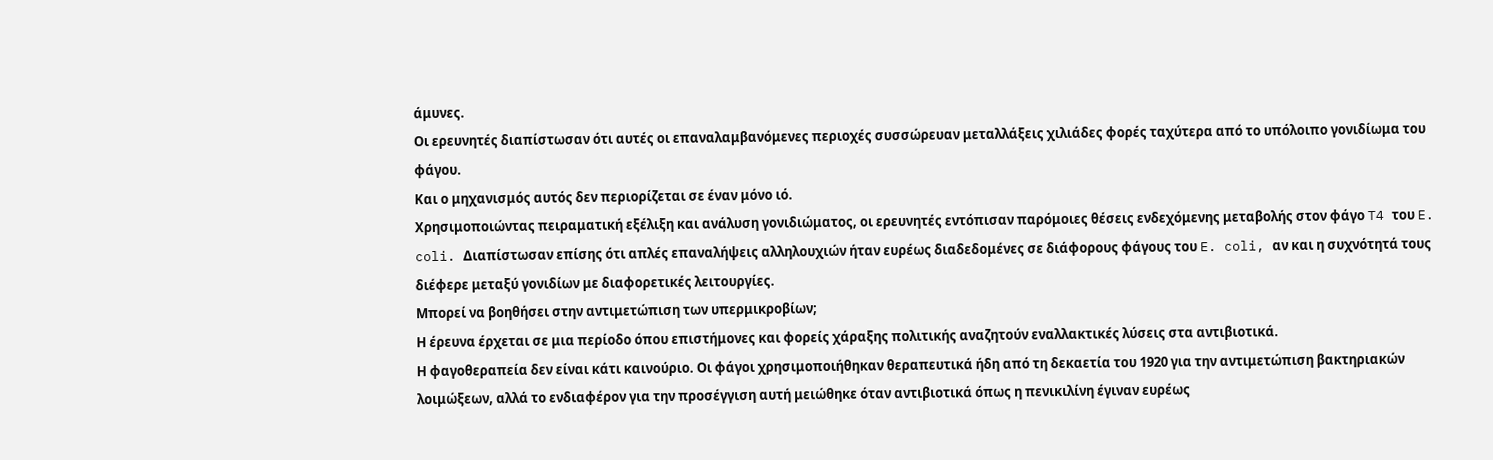άμυνες.
Οι ερευνητές διαπίστωσαν ότι αυτές οι επαναλαμβανόμενες περιοχές συσσώρευαν μεταλλάξεις χιλιάδες φορές ταχύτερα από το υπόλοιπο γονιδίωμα του φάγου.
Και ο μηχανισμός αυτός δεν περιορίζεται σε έναν μόνο ιό.
Χρησιμοποιώντας πειραματική εξέλιξη και ανάλυση γονιδιώματος, οι ερευνητές εντόπισαν παρόμοιες θέσεις ενδεχόμενης μεταβολής στον φάγο T4 του E. coli. Διαπίστωσαν επίσης ότι απλές επαναλήψεις αλληλουχιών ήταν ευρέως διαδεδομένες σε διάφορους φάγους του E. coli, αν και η συχνότητά τους διέφερε μεταξύ γονιδίων με διαφορετικές λειτουργίες.
Μπορεί να βοηθήσει στην αντιμετώπιση των υπερμικροβίων;
Η έρευνα έρχεται σε μια περίοδο όπου επιστήμονες και φορείς χάραξης πολιτικής αναζητούν εναλλακτικές λύσεις στα αντιβιοτικά.
Η φαγοθεραπεία δεν είναι κάτι καινούριο. Οι φάγοι χρησιμοποιήθηκαν θεραπευτικά ήδη από τη δεκαετία του 1920 για την αντιμετώπιση βακτηριακών λοιμώξεων, αλλά το ενδιαφέρον για την προσέγγιση αυτή μειώθηκε όταν αντιβιοτικά όπως η πενικιλίνη έγιναν ευρέως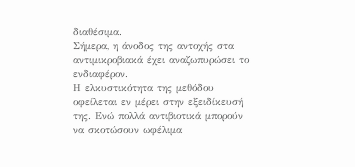διαθέσιμα.
Σήμερα, η άνοδος της αντοχής στα αντιμικροβιακά έχει αναζωπυρώσει το ενδιαφέρον.
Η ελκυστικότητα της μεθόδου οφείλεται εν μέρει στην εξειδίκευσή της. Ενώ πολλά αντιβιοτικά μπορούν να σκοτώσουν ωφέλιμα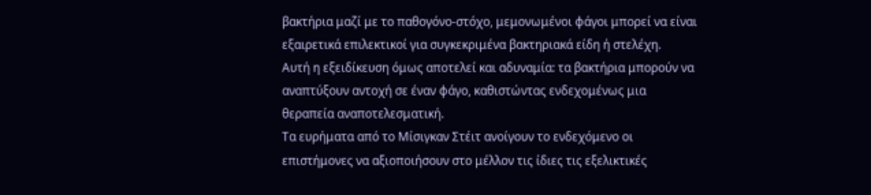βακτήρια μαζί με το παθογόνο-στόχο, μεμονωμένοι φάγοι μπορεί να είναι εξαιρετικά επιλεκτικοί για συγκεκριμένα βακτηριακά είδη ή στελέχη.
Αυτή η εξειδίκευση όμως αποτελεί και αδυναμία: τα βακτήρια μπορούν να αναπτύξουν αντοχή σε έναν φάγο, καθιστώντας ενδεχομένως μια θεραπεία αναποτελεσματική.
Τα ευρήματα από το Μίσιγκαν Στέιτ ανοίγουν το ενδεχόμενο οι επιστήμονες να αξιοποιήσουν στο μέλλον τις ίδιες τις εξελικτικές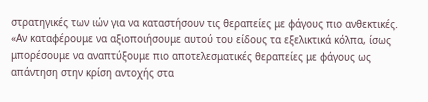στρατηγικές των ιών για να καταστήσουν τις θεραπείες με φάγους πιο ανθεκτικές.
«Αν καταφέρουμε να αξιοποιήσουμε αυτού του είδους τα εξελικτικά κόλπα, ίσως μπορέσουμε να αναπτύξουμε πιο αποτελεσματικές θεραπείες με φάγους ως απάντηση στην κρίση αντοχής στα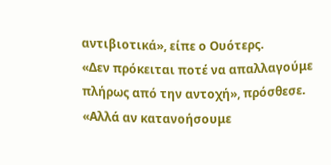αντιβιοτικά», είπε ο Ουότερς.
«Δεν πρόκειται ποτέ να απαλλαγούμε πλήρως από την αντοχή», πρόσθεσε. «Αλλά αν κατανοήσουμε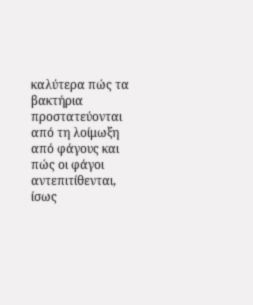καλύτερα πώς τα βακτήρια προστατεύονται από τη λοίμωξη από φάγους και πώς οι φάγοι αντεπιτίθενται, ίσως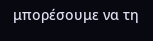μπορέσουμε να τη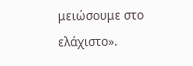μειώσουμε στο ελάχιστο».